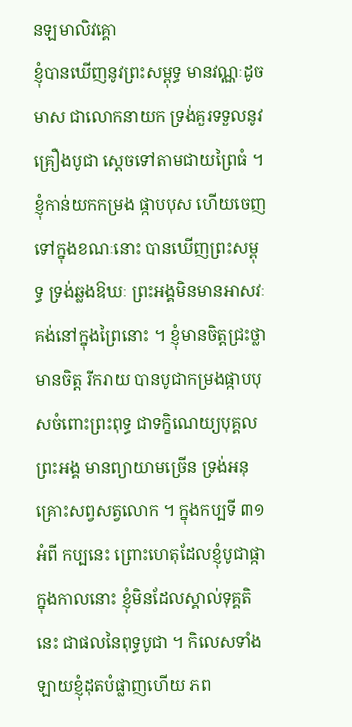នឡមាលិវគ្គោ
ខ្ញុំបានឃើញនូវព្រះសម្ពុទ្ធ មានវណ្ណៈដូចមាស ជាលោកនាយក ទ្រង់គួរទទួលនូវគ្រឿងបូជា ស្តេចទៅតាមជាយព្រៃធំ ។ ខ្ញុំកាន់យកកម្រង ផ្កាបបុស ហើយចេញទៅក្នុងខណៈនោះ បានឃើញព្រះសម្ពុទ្ធ ទ្រង់ឆ្លងឱឃៈ ព្រះអង្គមិនមានអាសវៈ គង់នៅក្នុងព្រៃនោះ ។ ខ្ញុំមានចិត្តជ្រះថ្លា មានចិត្ត រីករាយ បានបូជាកម្រងផ្កាបបុសចំពោះព្រះពុទ្ធ ជាទក្ខិណេយ្យបុគ្គល ព្រះអង្គ មានព្យាយាមច្រើន ទ្រង់អនុគ្រោះសព្វសត្វលោក ។ ក្នុងកប្បទី ៣១ អំពី កប្បនេះ ព្រោះហេតុដែលខ្ញុំបូជាផ្កាក្នុងកាលនោះ ខ្ញុំមិនដែលស្គាល់ទុគ្គតិ នេះ ជាផលនៃពុទ្ធបូជា ។ កិលេសទាំងឡាយខ្ញុំដុតបំផ្លាញហើយ ភព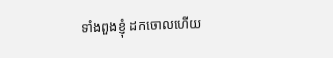ទាំងពួងខ្ញុំ ដកចោលហើយ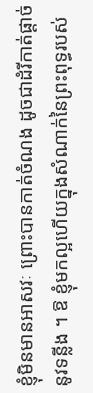ខ្ញុំមិនមានអាសវៈ ព្រោះបានកាត់ចំណង ដូចជាដំរីកាត់ផ្តាច់ នូវទន្លីង ។ ឱ ខ្ញុំមកល្អហើយក្នុងសំណាក់នៃព្រះពុទ្ធរបស់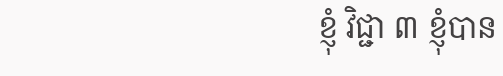ខ្ញុំ វិជ្ជា ៣ ខ្ញុំបាន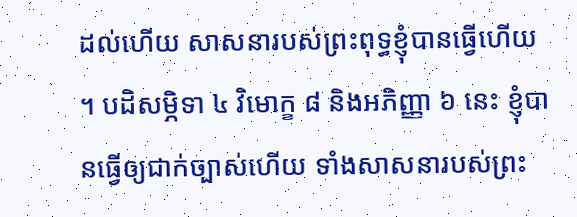ដល់ហើយ សាសនារបស់ព្រះពុទ្ធខ្ញុំបានធ្វើហើយ ។ បដិសម្ភិទា ៤ វិមោក្ខ ៨ និងអភិញ្ញា ៦ នេះ ខ្ញុំបានធ្វើឲ្យជាក់ច្បាស់ហើយ ទាំងសាសនារបស់ព្រះ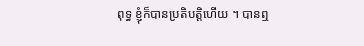ពុទ្ធ ខ្ញុំក៏បានប្រតិបត្តិហើយ ។ បានឮ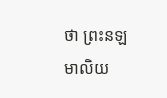ថា ព្រះនឡមាលិយ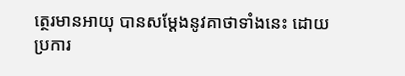ត្ថេរមានអាយុ បានសម្តែងនូវគាថាទាំងនេះ ដោយប្រការ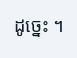ដូច្នេះ ។